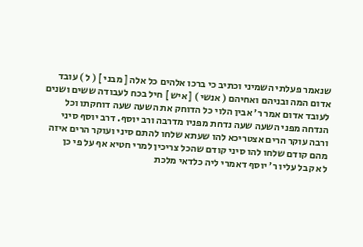שנאמר פעלתי השמיני וכתיב כי ברכו אלהים כל אלה [ מבני ] ( ל ) עובד
אדום המה ובניהם ואחיהם ( אנשי ) [ איש ] חיל בכח לעבודה ששים ושנים
לעובד אדום אמר ר׳ אבין הלוי כל הדוחק את השעה שעה דוחקתו וכל
הנדחה מפני השעה שעה נדחת מפניו מדרבה ורב יוסף. דרב יוסף סיני
ורבה עוקר הרים אצטריכא להו שעתא שלחו להתם סיני ועוקר הרים איזה
מהם קודם שלחו להו סיני קודם שהכל צריכין למרי חטיא אף על פי כן
לא קבל עליו ר׳ יוסף דאמרי ליה כלדאי מלכת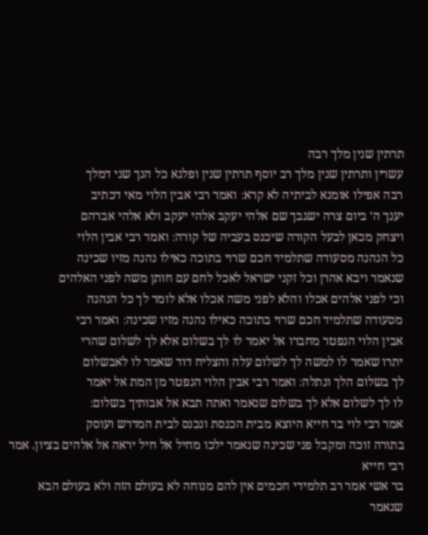תרתין שנין מלך רבה
עשרין ותרתין שנין מלך רב יוסף תרתין שנין ופלגא כל הנך שני דמלך
רבה אפילו אומנא לביתיה לא קרא׃ ואמר רבי אבין הלוי מאי דכתיב
יענך ה׳ ביום צרה ישגבך שם אלהי יעקב אלהי יעקב ולא אלהי אברהם
ויצחק מכאן לבעל הקורה שיכנס בעביה של קורה׃ ואמר רבי אבין הלוי
כל הנהנה מסעודה שתלמיד חכם שרוי בתוכה כאילו נהנה מזיו שכינה
שנאמר ויבא אהרן וכל זקני ישראל לאכל לחם עם חותן משה לפני האלהים
וכי לפני אלהים אכלו והלא לפני משה אכלו אלא לומר לך כל הנהנה
מסעודה שתלמיד חכם שרוי בתוכה כאילו נהנה מזיו שכינה׃ ואמר רבי
אבין הלוי הנפטר מחברו אל יאמר לו לך בשלום אלא לך לשלום שהרי
יתרו שאמר לו למשה לך לשלום עלה והצליח דוד שאמר לו לאבשלום
לך בשלום הלך ונתלה׃ ואמר רבי אבין הלוי הנפטר מן המת אל יאמר
לו לך לשלום אלא לך בשלום שנאמר ואתה תבא אל אבותיך בשלום׃
אמר רבי לוי בר חייא היוצא מבית הכנסת ונכנס לבית המדרש ועוסק
בתורה זוכה ומקבל פני שכינה שנאמר ילכו מחיל אל חיל יראה אל אלהים בציון. אמר רבי חייא
בר אשי אמר רב תלמידי חכמים אין להם מנוחה לא בעולם הזה ולא בעולם הבא שנאמר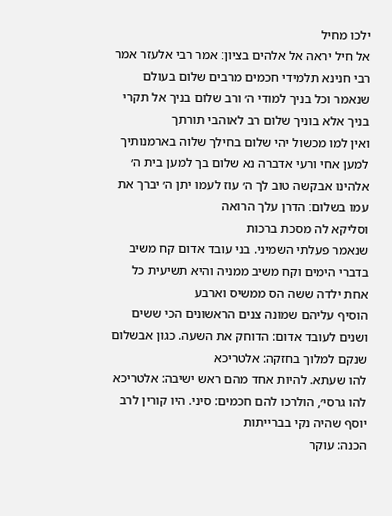ילכו מחיל
אל חיל יראה אל אלהים בציון׃ אמר רבי אלעזר אמר רבי חנינא תלמידי חכמים מרבים שלום בעולם
שנאמר וכל בניך למודי ה׳ ורב שלום בניך אל תקרי בניך אלא בוניך שלום רב לאוהבי תורתך
ואין למו מכשול יהי שלום בחילך שלוה בארמנותיך למען אחי ורעי אדברה נא שלום בך למען בית ה׳
אלהינו אבקשה טוב לך ה׳ עוז לעמו יתן ה׳ יברך את עמו בשלום׃ הדרן עלך הרואה
וסליקא לה מסכת ברכות
שנאמר פעלתי השמיני. בני עובד אדום קח משיב בדברי הימים וקח משיב ממניה והיא תשיעית כל אחת ילדה ששה הס ממשיס וארבע
הוסיף עליהם שמונה צנים הראשונים הכי ששים ושנים לעובד אדום: הדוחק את השעה. כגון אבשלום שנקם למלוך בחזקה: אלטריכא
להו שעתא. להיות אחד מהם ראש ישיבה: אלטריכא להו גרסי׳, הולרכו להם חכמים: סיני. היו קורין לרב יוסף שהיה נקי בברייתות
הכנה: עוקר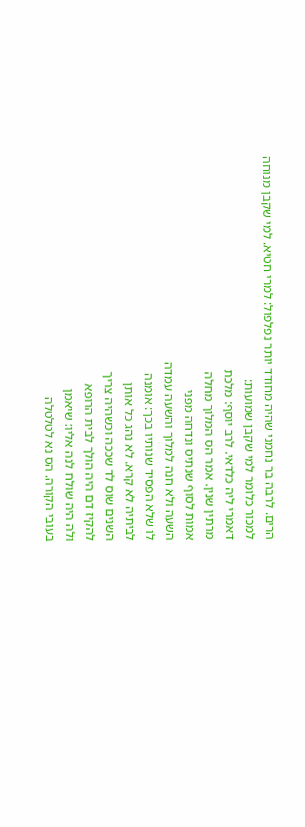הרים. לרבה בר נחמני שהיה מחודד יותר נפלפול: למרי חטיא. למי שקבן מנוחה למכור כלומר למי שקבן שמועות:
דאמרי ליה כלדאי. לרב יוסף: מלכת
מרתין שנין. אמר הס המלוך מחלה
אמות לסוף שנתיס ונדחה מפני
השעה ולא חנה למלוך והשעה עמדה
לו שלא הפסיד שנותיו בכך: אומנה
לביתיה לא קרא. לא נהג כל אותן
השנים שוס לד שככה וכשהיה צריך
להקיז דם היה הולך לבית הרופא
ולה היה שולח לנה אליו: שיאמן
בעובי הקורה. הס נא לטלטלה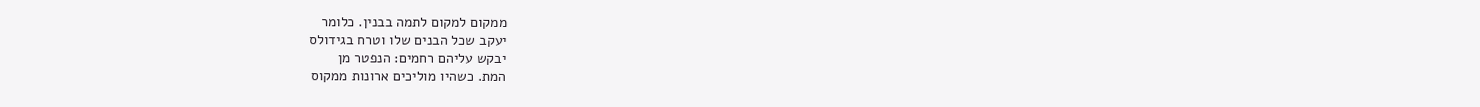ממקום למקום לתמה בבנין. כלומר
יעקב שכל הבנים שלו וטרח בגידולס
יבקש עליהם רחמים: הנפטר מן
המת. כשהיו מוליכים ארונות ממקוס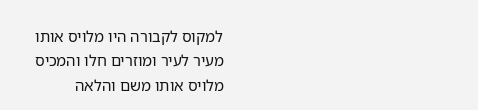למקוס לקבורה היו מלויס אותו
מעיר לעיר ומוזרים חלו והמכיס
מלויס אותו משם והלאה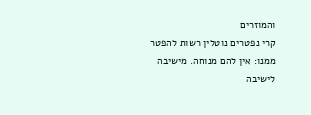והמוזרים
קרי נפטרים נוטלין רשות להפטר
ממנו: אין להם מנוחה. מישיבה
לישיבה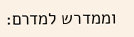וממדרש למדרם: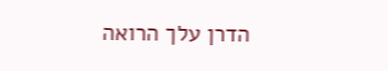הדרן עלך הרואה